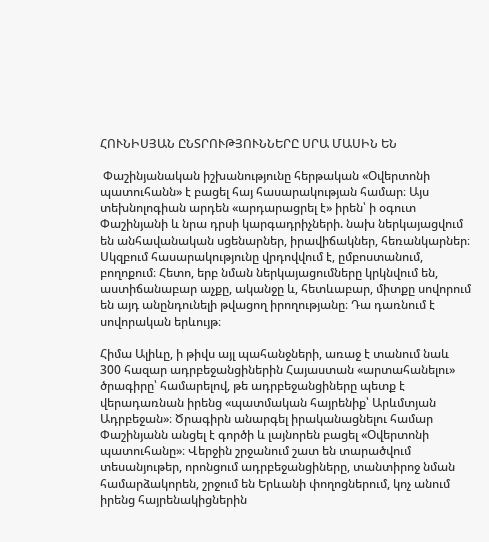ՀՈՒՆԻՍՅԱՆ ԸՆՏՐՈՒԹՅՈՒՆՆԵՐԸ ՍՐԱ ՄԱՍԻՆ ԵՆ

 Փաշինյանական իշխանությունը հերթական «Օվերտոնի պատուհանն» է բացել հայ հասարակության համար։ Այս տեխնոլոգիան արդեն «արդարացրել է» իրեն՝ ի օգուտ Փաշինյանի և նրա դրսի կարգադրիչների. նախ ներկայացվում են անհավանական սցենարներ, իրավիճակներ, հեռանկարներ։ Սկզբում հասարակությունը վրդովվում է, ըմբոստանում, բողոքում։ Հետո, երբ նման ներկայացումները կրկնվում են, աստիճանաբար աչքը, ականջը և, հետևաբար, միտքը սովորում են այդ անընդունելի թվացող իրողությանը։ Դա դառնում է սովորական երևույթ։

Հիմա Ալիևը, ի թիվս այլ պահանջների, առաջ է տանում նաև 300 հազար ադրբեջանցիներին Հայաստան «արտահանելու» ծրագիրը՝ համարելով, թե ադրբեջանցիները պետք է վերադառնան իրենց «պատմական հայրենիք՝ Արևմտյան Ադրբեջան»։ Ծրագիրն անարգել իրականացնելու համար Փաշինյանն անցել է գործի և լայնորեն բացել «Օվերտոնի պատուհանը»։ Վերջին շրջանում շատ են տարածվում տեսանյութեր, որոնցում ադրբեջանցիները, տանտիրոջ նման համարձակորեն, շրջում են Երևանի փողոցներում, կոչ անում իրենց հայրենակիցներին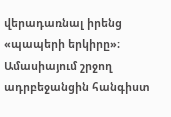վերադառնալ իրենց «պապերի երկիրը»։ Ամասիայում շրջող ադրբեջանցին հանգիստ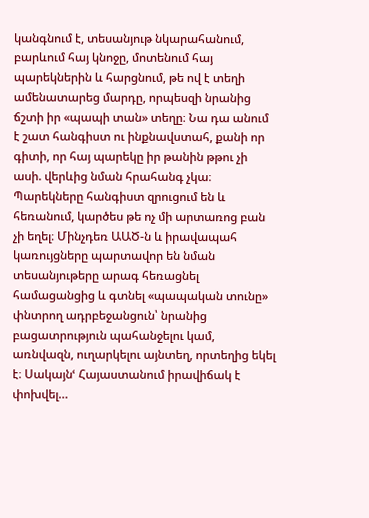կանգնում է, տեսանյութ նկարահանում, բարևում հայ կնոջը, մոտենում հայ պարեկներին և հարցնում, թե ով է տեղի ամենատարեց մարդը, որպեսզի նրանից ճշտի իր «պապի տան» տեղը։ Նա դա անում է շատ հանգիստ ու ինքնավստահ, քանի որ գիտի, որ հայ պարեկը իր թանին թթու չի ասի. վերևից նման հրահանգ չկա։ Պարեկները հանգիստ զրուցում են և հեռանում, կարծես թե ոչ մի արտառոց բան չի եղել։ Մինչդեռ ԱԱԾ-ն և իրավապահ կառույցները պարտավոր են նման տեսանյութերը արագ հեռացնել համացանցից և գտնել «պապական տունը» փնտրող ադրբեջանցուն՝ նրանից բացատրություն պահանջելու կամ, առնվազն, ուղարկելու այնտեղ, որտեղից եկել է։ Սակայնՙ Հայաստանում իրավիճակ է փոխվել…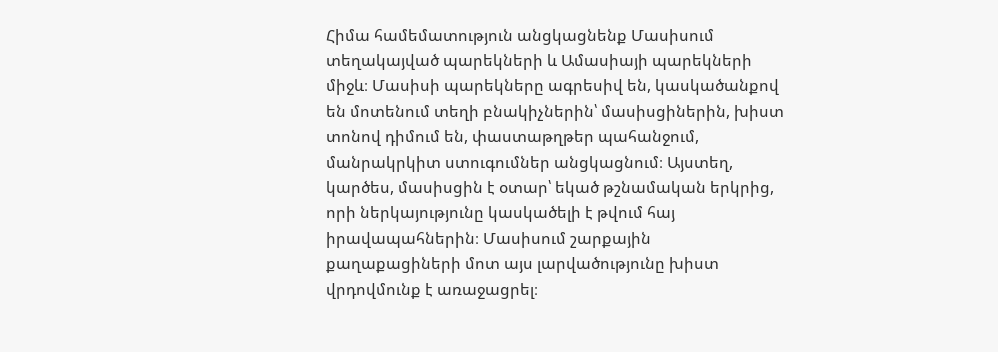Հիմա համեմատություն անցկացնենք Մասիսում տեղակայված պարեկների և Ամասիայի պարեկների միջև։ Մասիսի պարեկները ագրեսիվ են, կասկածանքով են մոտենում տեղի բնակիչներին՝ մասիսցիներին, խիստ տոնով դիմում են, փաստաթղթեր պահանջում, մանրակրկիտ ստուգումներ անցկացնում։ Այստեղ, կարծես, մասիսցին է օտար՝ եկած թշնամական երկրից, որի ներկայությունը կասկածելի է թվում հայ իրավապահներին։ Մասիսում շարքային քաղաքացիների մոտ այս լարվածությունը խիստ վրդովմունք է առաջացրել։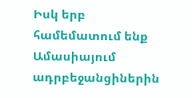Իսկ երբ համեմատում ենք Ամասիայում ադրբեջանցիներին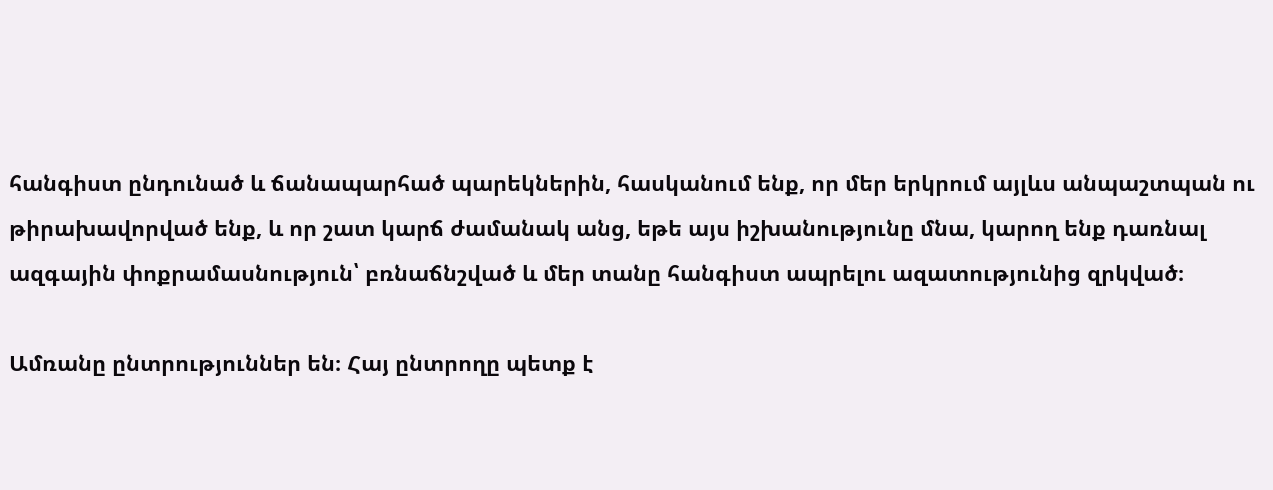հանգիստ ընդունած և ճանապարհած պարեկներին, հասկանում ենք, որ մեր երկրում այլևս անպաշտպան ու թիրախավորված ենք, և որ շատ կարճ ժամանակ անց, եթե այս իշխանությունը մնա, կարող ենք դառնալ ազգային փոքրամասնություն՝ բռնաճնշված և մեր տանը հանգիստ ապրելու ազատությունից զրկված։

Ամռանը ընտրություններ են։ Հայ ընտրողը պետք է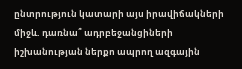ընտրություն կատարի այս իրավիճակների միջև. դառնա՞ ադրբեջանցիների իշխանության ներքո ապրող ազգային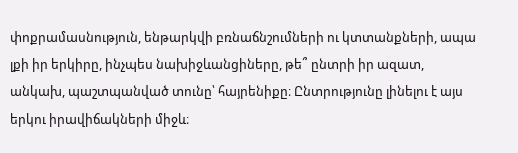փոքրամասնություն, ենթարկվի բռնաճնշումների ու կտտանքների, ապա լքի իր երկիրը, ինչպես նախիջևանցիները, թե՞ ընտրի իր ազատ, անկախ, պաշտպանված տունը՝ հայրենիքը։ Ընտրությունը լինելու է այս երկու իրավիճակների միջև։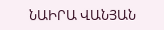ՆԱԻՐԱ ՎԱՆՅԱՆ